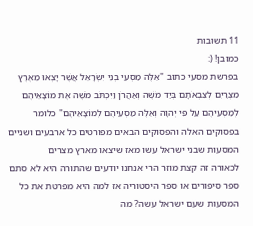11 תשובות
כמובן! (:
בפרשת מסעי כתוב "אֵלֶּה מַסְעֵי בְנֵי יִשְׂרָאֵל אֲשֶׁר יָצְאוּ מֵאֶרֶץ מִצְרַיִם לְצִבְאֹתָם בְּיַד מֹשֶׁה וְאַהֲרֹן וַיִּכְתֹּב מֹשֶׁה אֶת מוֹצָאֵיהֶם לְמַסְעֵיהֶם עַל פִּי יְהוָה וְאֵלֶּה מַסְעֵיהֶם לְמוֹצָאֵיהֶם" כלומר בפסוקים האלה והפסוקים הבאים מפורטים כל ארבעים ושניים המסעות שבני ישראל עשו מאז שיצאו מארץ מצרים
לכאורה זה קצת מוזר הרי אנחנו יודעים שהתורה היא לא סתם ספר סיפורים או ספר היסטוריה אז למה היא מפרטת את כל המסעות שעם ישראל עשה? מה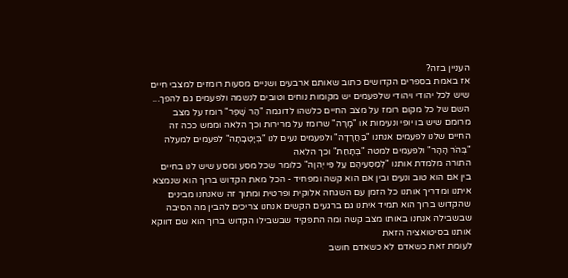העניין בזה?
אז באמת בספרים הקדושים כתוב שאותם ארבעים ושניים מסעות רומזים למצבי חיים שיש לכל יהודי ויהודי שלפעמים יש מקומות נוחים וטובים לנשמה ולפעמים גם להפך...
השם של כל מקום רומז על מצב החיים כלשהו לדוגמה "הַר שָׁפֶר" רומז על מצב מרומם שיש בו יופי ונעימות או "מָרָה" שרומז על מרירות וכך הלאה וממש ככה זה החיים שלנו לפעמים אנחנו "בַּחֲרָדָה" ולפעמים נעים לנו "בְּיָטְבָתָה" לפעמים למעלה "בְּהֹר הָהָר" ולפעמים למטה "בְּתָחַת" וכך הלאה
התורה מלמדת אותנו "לְמַסְעֵיהֶם עַל פִּי יְהוָה" כלומר שכל מסע ומסע שיש לנו בחיים בין אם הוא טוב ונעים ובין אם הוא קשה ומפחיד - הכל מאת הקדוש ברוך הוא שנמצא איתנו ומדריך אותנו כל הזמן עם השגחה אלוקית ופרטית ומתוך זה שאנחנו מבינים שהקדוש ברוך הוא תמיד איתנו גם ברגעים הקשים אנחנו צריכים להבין מה הסיבה שבשבילה אנחנו באותו מצב קשה ומה התפקיד שבשבילו הקדוש ברוך הוא שם דווקא אותנו בסיטואציה הזאת
לעומת זאת כשאדם לא כשאדם חושב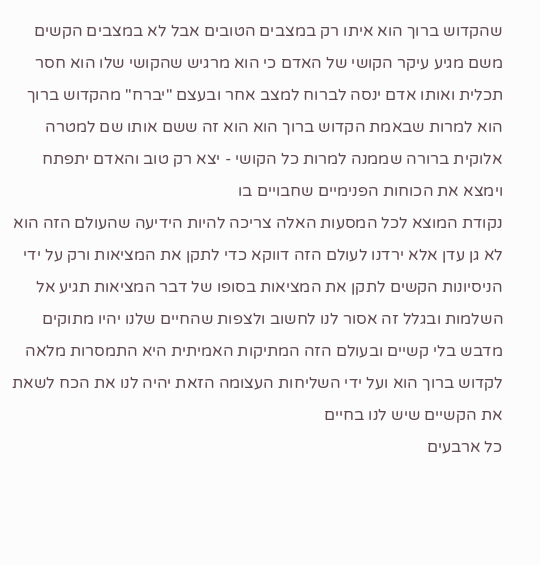שהקדוש ברוך הוא איתו רק במצבים הטובים אבל לא במצבים הקשים משם מגיע עיקר הקושי של האדם כי הוא מרגיש שהקושי שלו הוא חסר תכלית ואותו אדם ינסה לברוח למצב אחר ובעצם "יברח" מהקדוש ברוך הוא למרות שבאמת הקדוש ברוך הוא הוא זה ששם אותו שם למטרה אלוקית ברורה שממנה למרות כל הקושי - יצא רק טוב והאדם יתפתח וימצא את הכוחות הפנימיים שחבויים בו
נקודת המוצא לכל המסעות האלה צריכה להיות הידיעה שהעולם הזה הוא לא גן עדן אלא ירדנו לעולם הזה דווקא כדי לתקן את המציאות ורק על ידי הניסיונות הקשים לתקן את המציאות בסופו של דבר המציאות תגיע אל השלמות ובגלל זה אסור לנו לחשוב ולצפות שהחיים שלנו יהיו מתוקים מדבש בלי קשיים ובעולם הזה המתיקות האמיתית היא התמסרות מלאה לקדוש ברוך הוא ועל ידי השליחות העצומה הזאת יהיה לנו את הכח לשאת את הקשיים שיש לנו בחיים
כל ארבעים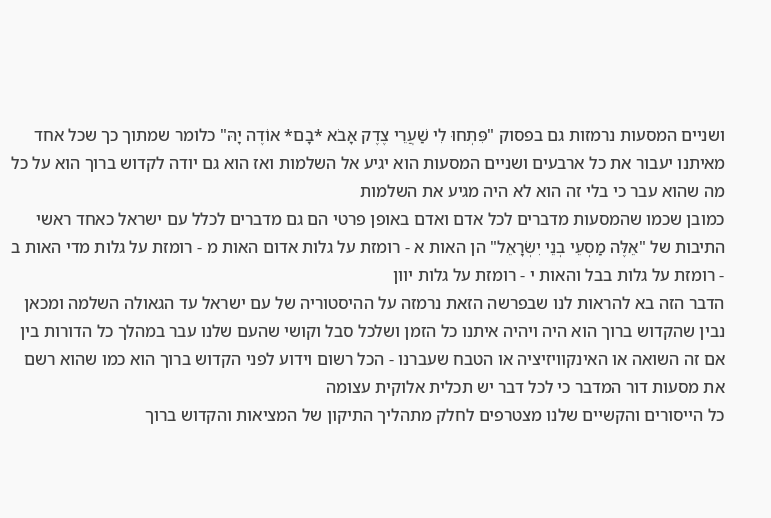ושניים המסעות נרמזות גם בפסוק "פִּתְחוּ לִי שַׁעֲרֵי צֶדֶק אָבֹא *בָם* אוֹדֶה יָהּ" כלומר שמתוך כך שכל אחד מאיתנו יעבור את כל ארבעים ושניים המסעות הוא יגיע אל השלמות ואז הוא גם יודה לקדוש ברוך הוא על כל מה שהוא עבר כי בלי זה הוא לא היה מגיע את השלמות
כמובן שכמו שהמסעות מדברים לכל אדם ואדם באופן פרטי הם גם מדברים לכלל עם ישראל כאחד ראשי התיבות של "אֵלֶּה מַסְעֵי בְנֵי יִשְׂרָאֵל" הן האות א - רומזת על גלות אדום האות מ - רומזת על גלות מדי האות ב - רומזת על גלות בבל והאות י - רומזת על גלות יוון
הדבר הזה בא להראות לנו שבפרשה הזאת נרמזה על ההיסטוריה של עם ישראל עד הגאולה השלמה ומכאן נבין שהקדוש ברוך הוא היה ויהיה איתנו כל הזמן ושלכל סבל וקושי שהעם שלנו עבר במהלך כל הדורות בין אם זה השואה או האינקוויזיציה או הטבח שעברנו - הכל רשום וידוע לפני הקדוש ברוך הוא כמו שהוא רשם את מסעות דור המדבר כי לכל דבר יש תכלית אלוקית עצומה
כל הייסורים והקשיים שלנו מצטרפים לחלק מתהליך התיקון של המציאות והקדוש ברוך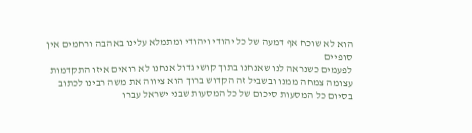הוא לא שוכח אף דמעה של כל יהודי ויהודי ומתמלא עלינו באהבה ורחמים אין סופיים
לפעמים כשנראה לנו שאנחנו בתוך קושי גדול אנחנו לא רואים איזו התקדמות עצומה צמחה ממנו ובשביל זה הקדוש ברוך הוא ציווה את משה רבינו לכתוב בסיום כל המסעות סיכום של כל המסעות שבני ישראל עברו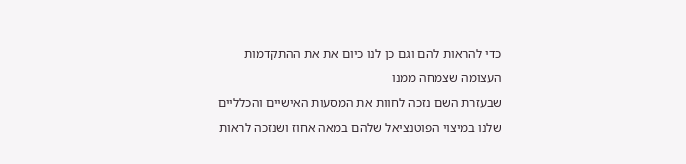כדי להראות להם וגם כן לנו כיום את את ההתקדמות העצומה שצמחה ממנו
שבעזרת השם נזכה לחוות את המסעות האישיים והכלליים שלנו במיצוי הפוטנציאל שלהם במאה אחוז ושנזכה לראות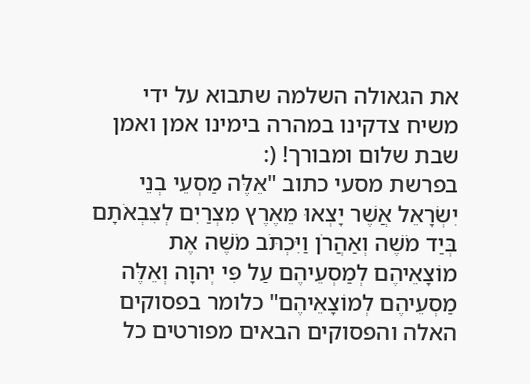את הגאולה השלמה שתבוא על ידי משיח צדקינו במהרה בימינו אמן ואמן שבת שלום ומבורך! (:
בפרשת מסעי כתוב "אֵלֶּה מַסְעֵי בְנֵי יִשְׂרָאֵל אֲשֶׁר יָצְאוּ מֵאֶרֶץ מִצְרַיִם לְצִבְאֹתָם בְּיַד מֹשֶׁה וְאַהֲרֹן וַיִּכְתֹּב מֹשֶׁה אֶת מוֹצָאֵיהֶם לְמַסְעֵיהֶם עַל פִּי יְהוָה וְאֵלֶּה מַסְעֵיהֶם לְמוֹצָאֵיהֶם" כלומר בפסוקים האלה והפסוקים הבאים מפורטים כל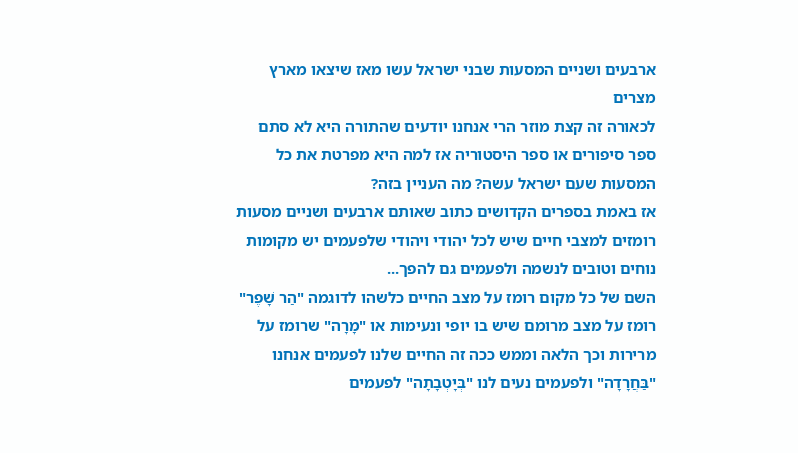ארבעים ושניים המסעות שבני ישראל עשו מאז שיצאו מארץ מצרים
לכאורה זה קצת מוזר הרי אנחנו יודעים שהתורה היא לא סתם ספר סיפורים או ספר היסטוריה אז למה היא מפרטת את כל המסעות שעם ישראל עשה? מה העניין בזה?
אז באמת בספרים הקדושים כתוב שאותם ארבעים ושניים מסעות רומזים למצבי חיים שיש לכל יהודי ויהודי שלפעמים יש מקומות נוחים וטובים לנשמה ולפעמים גם להפך...
השם של כל מקום רומז על מצב החיים כלשהו לדוגמה "הַר שָׁפֶר" רומז על מצב מרומם שיש בו יופי ונעימות או "מָרָה" שרומז על מרירות וכך הלאה וממש ככה זה החיים שלנו לפעמים אנחנו "בַּחֲרָדָה" ולפעמים נעים לנו "בְּיָטְבָתָה" לפעמים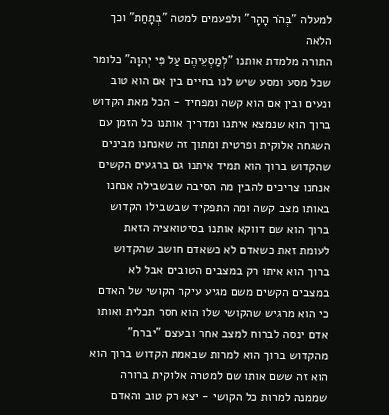למעלה "בְּהֹר הָהָר" ולפעמים למטה "בְּתָחַת" וכך הלאה
התורה מלמדת אותנו "לְמַסְעֵיהֶם עַל פִּי יְהוָה" כלומר שכל מסע ומסע שיש לנו בחיים בין אם הוא טוב ונעים ובין אם הוא קשה ומפחיד - הכל מאת הקדוש ברוך הוא שנמצא איתנו ומדריך אותנו כל הזמן עם השגחה אלוקית ופרטית ומתוך זה שאנחנו מבינים שהקדוש ברוך הוא תמיד איתנו גם ברגעים הקשים אנחנו צריכים להבין מה הסיבה שבשבילה אנחנו באותו מצב קשה ומה התפקיד שבשבילו הקדוש ברוך הוא שם דווקא אותנו בסיטואציה הזאת
לעומת זאת כשאדם לא כשאדם חושב שהקדוש ברוך הוא איתו רק במצבים הטובים אבל לא במצבים הקשים משם מגיע עיקר הקושי של האדם כי הוא מרגיש שהקושי שלו הוא חסר תכלית ואותו אדם ינסה לברוח למצב אחר ובעצם "יברח" מהקדוש ברוך הוא למרות שבאמת הקדוש ברוך הוא הוא זה ששם אותו שם למטרה אלוקית ברורה שממנה למרות כל הקושי - יצא רק טוב והאדם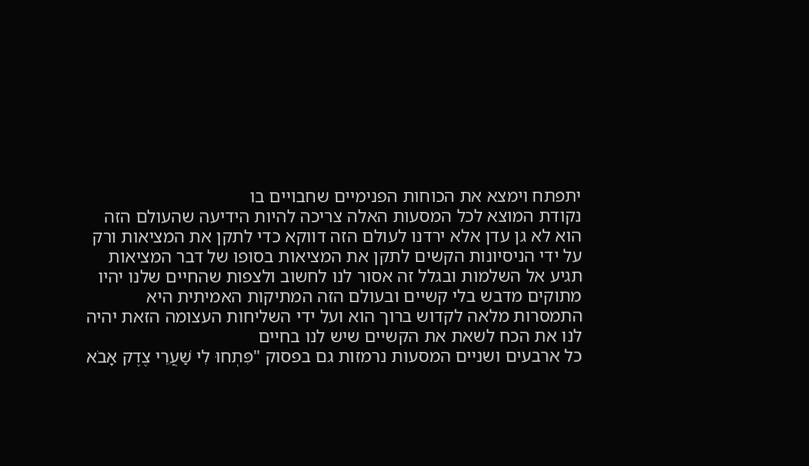יתפתח וימצא את הכוחות הפנימיים שחבויים בו
נקודת המוצא לכל המסעות האלה צריכה להיות הידיעה שהעולם הזה הוא לא גן עדן אלא ירדנו לעולם הזה דווקא כדי לתקן את המציאות ורק על ידי הניסיונות הקשים לתקן את המציאות בסופו של דבר המציאות תגיע אל השלמות ובגלל זה אסור לנו לחשוב ולצפות שהחיים שלנו יהיו מתוקים מדבש בלי קשיים ובעולם הזה המתיקות האמיתית היא התמסרות מלאה לקדוש ברוך הוא ועל ידי השליחות העצומה הזאת יהיה לנו את הכח לשאת את הקשיים שיש לנו בחיים
כל ארבעים ושניים המסעות נרמזות גם בפסוק "פִּתְחוּ לִי שַׁעֲרֵי צֶדֶק אָבֹא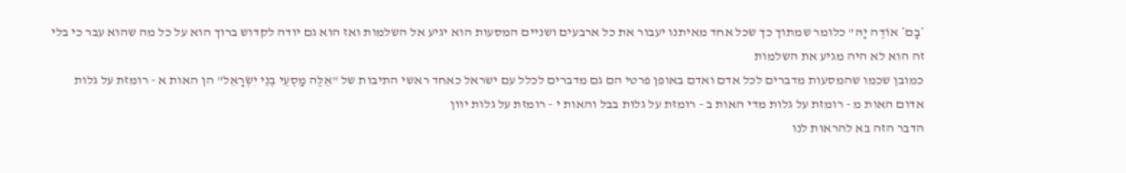*בָם* אוֹדֶה יָהּ" כלומר שמתוך כך שכל אחד מאיתנו יעבור את כל ארבעים ושניים המסעות הוא יגיע אל השלמות ואז הוא גם יודה לקדוש ברוך הוא על כל מה שהוא עבר כי בלי זה הוא לא היה מגיע את השלמות
כמובן שכמו שהמסעות מדברים לכל אדם ואדם באופן פרטי הם גם מדברים לכלל עם ישראל כאחד ראשי התיבות של "אֵלֶּה מַסְעֵי בְנֵי יִשְׂרָאֵל" הן האות א - רומזת על גלות אדום האות מ - רומזת על גלות מדי האות ב - רומזת על גלות בבל והאות י - רומזת על גלות יוון
הדבר הזה בא להראות לנו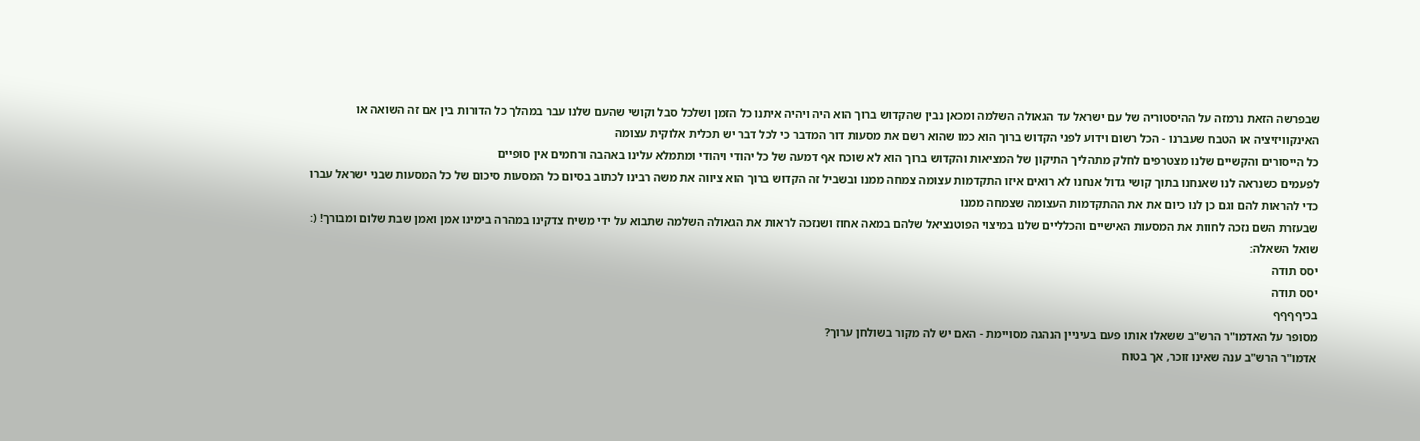שבפרשה הזאת נרמזה על ההיסטוריה של עם ישראל עד הגאולה השלמה ומכאן נבין שהקדוש ברוך הוא היה ויהיה איתנו כל הזמן ושלכל סבל וקושי שהעם שלנו עבר במהלך כל הדורות בין אם זה השואה או האינקוויזיציה או הטבח שעברנו - הכל רשום וידוע לפני הקדוש ברוך הוא כמו שהוא רשם את מסעות דור המדבר כי לכל דבר יש תכלית אלוקית עצומה
כל הייסורים והקשיים שלנו מצטרפים לחלק מתהליך התיקון של המציאות והקדוש ברוך הוא לא שוכח אף דמעה של כל יהודי ויהודי ומתמלא עלינו באהבה ורחמים אין סופיים
לפעמים כשנראה לנו שאנחנו בתוך קושי גדול אנחנו לא רואים איזו התקדמות עצומה צמחה ממנו ובשביל זה הקדוש ברוך הוא ציווה את משה רבינו לכתוב בסיום כל המסעות סיכום של כל המסעות שבני ישראל עברו כדי להראות להם וגם כן לנו כיום את את ההתקדמות העצומה שצמחה ממנו
שבעזרת השם נזכה לחוות את המסעות האישיים והכלליים שלנו במיצוי הפוטנציאל שלהם במאה אחוז ושנזכה לראות את הגאולה השלמה שתבוא על ידי משיח צדקינו במהרה בימינו אמן ואמן שבת שלום ומבורך! (:
שואל השאלה:
יסס תודה
יסס תודה
בכיףףףף
מסופר על האדמו"ר הרש"ב ששאלו אותו פעם בעיניין הנהגה מסויימת - האם יש לה מקור בשולחן ערוך?
אדמו"ר הרש"ב ענה שאינו זוכר, אך בטוח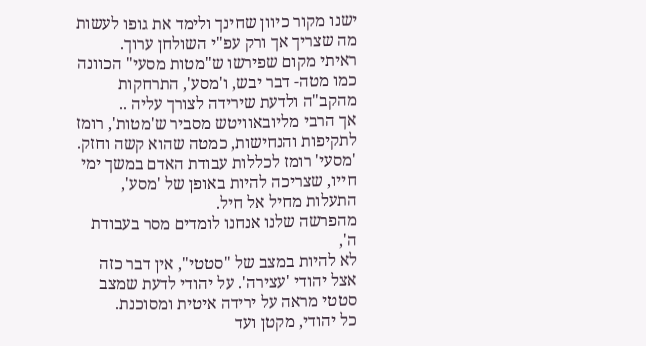ישנו מקור כיוון שחינך ולימד את גופו לעשות מה שצריך אך ורק עפ"י השולחן ערוך.
ראיתי מקום שפירשו ש"מטות מסעי" הכוונה כמו מטה- דבר יבש, ו'מסע', התרחקות מהקב"ה ולדעת שירידה לצורך עליה ..
אך הרבי מליובאוויטש מסביר ש'מטות', רומז לתקיפות והנחישות, כמטה שהוא קשה וחזק.
'מסעי' רומז לכללות עבודת האדם במשך ימי חייו, שצריכה להיות באופן של 'מסע', התעלות מחיל אל חיל.
מהפרשה שלנו אנחנו לומדים מסר בעבודת ה',
לא להיות במצב של "סטטי", אין דבר כזה אצל יהודי 'עצירה'. על יהודי לדעת שמצב סטטי מראה על ירידה איטית ומסוכנת.
כל יהודי, מקטן ועד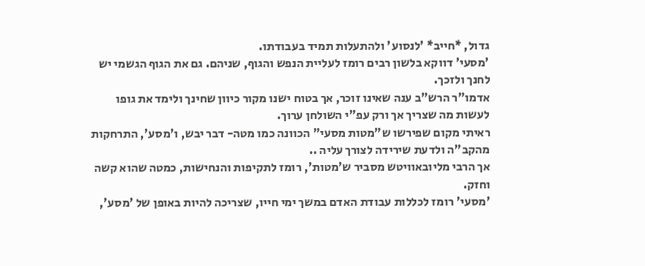גדול, *חייב* 'לנסוע' ולהתעלות תמיד בעבודתו.
'מסעי' דווקא בלשון רבים רומז לעליית הנפש והגוף, שניהם. גם את הגוף הגשמי יש לחנך ולזכך.
אדמו"ר הרש"ב ענה שאינו זוכר, אך בטוח ישנו מקור כיוון שחינך ולימד את גופו לעשות מה שצריך אך ורק עפ"י השולחן ערוך.
ראיתי מקום שפירשו ש"מטות מסעי" הכוונה כמו מטה- דבר יבש, ו'מסע', התרחקות מהקב"ה ולדעת שירידה לצורך עליה ..
אך הרבי מליובאוויטש מסביר ש'מטות', רומז לתקיפות והנחישות, כמטה שהוא קשה וחזק.
'מסעי' רומז לכללות עבודת האדם במשך ימי חייו, שצריכה להיות באופן של 'מסע',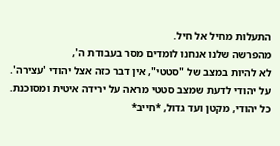התעלות מחיל אל חיל.
מהפרשה שלנו אנחנו לומדים מסר בעבודת ה',
לא להיות במצב של "סטטי", אין דבר כזה אצל יהודי 'עצירה'. על יהודי לדעת שמצב סטטי מראה על ירידה איטית ומסוכנת.
כל יהודי, מקטן ועד גדול, *חייב*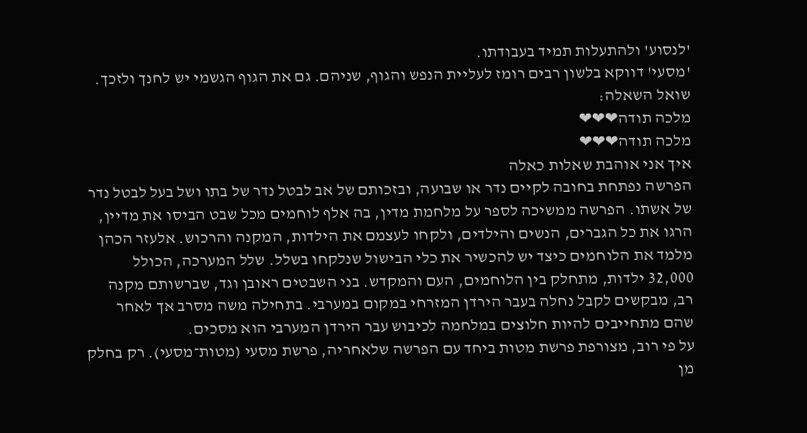'לנסוע' ולהתעלות תמיד בעבודתו.
'מסעי' דווקא בלשון רבים רומז לעליית הנפש והגוף, שניהם. גם את הגוף הגשמי יש לחנך ולזכך.
שואל השאלה:
מלכה תודה❤❤❤
מלכה תודה❤❤❤
איך אני אוהבת שאלות כאלה
הפרשה נפתחת בחובה לקיים נדר או שבועה, ובזכותם של אב לבטל נדר של בתו ושל בעל לבטל נדר של אשתו. הפרשה ממשיכה לספר על מלחמת מדין, בה אלף לוחמים מכל שבט הביסו את מדיין, הרגו את כל הגברים, הנשים והילדים, ולקחו לעצמם את הילדות, המקנה והרכוש. אלעזר הכהן מלמד את הלוחמים כיצד יש להכשיר את כלי הבישול שנלקחו בשלל. שלל המערכה, הכולל 32,000 ילדות, מתחלק בין הלוחמים, העם והמקדש. בני השבטים ראובן וגד, שברשותם מקנה רב, מבקשים לקבל נחלה בעבר הירדן המזרחי במקום במערבי. בתחילה משה מסרב אך לאחר שהם מתחייבים להיות חלוצים במלחמה לכיבוש עבר הירדן המערבי הוא מסכים.
על פי רוב, מצורפת פרשת מטות ביחד עם הפרשה שלאחריה, פרשת מסעי (מטות־מסעי). רק בחלק מן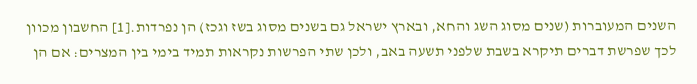השנים המעוברות (שנים מסוג השג והחא, ובארץ ישראל גם בשנים מסוג בשז וגכז) הן נפרדות.[1] החשבון מכוון לכך שפרשת דברים תיקרא בשבת שלפני תשעה באב, ולכן שתי הפרשות נקראות תמיד בימי בין המצרים: אם הן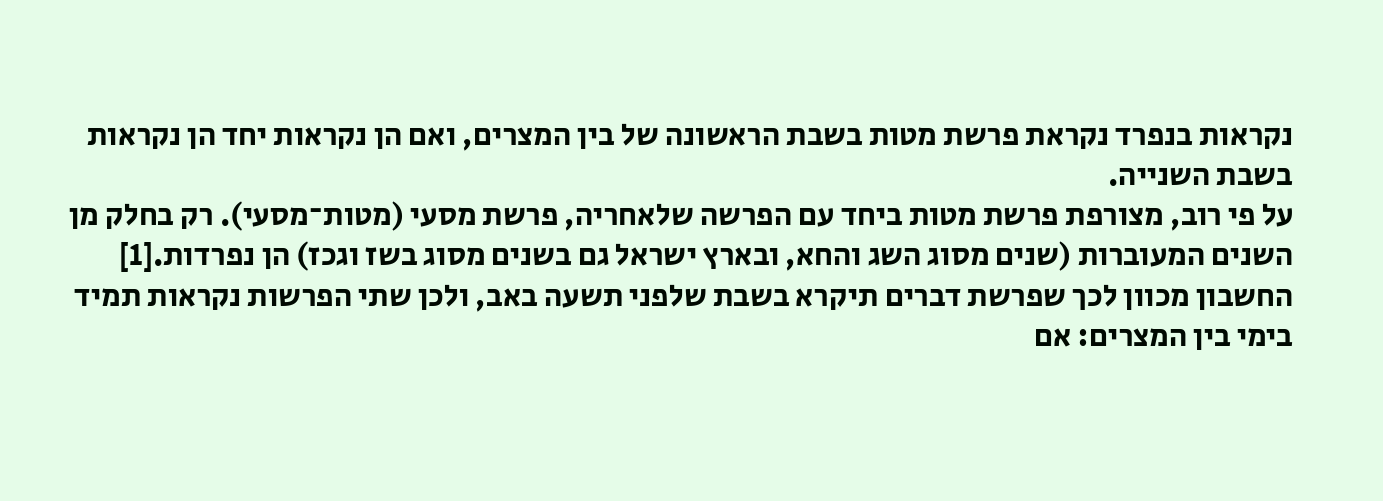נקראות בנפרד נקראת פרשת מטות בשבת הראשונה של בין המצרים, ואם הן נקראות יחד הן נקראות בשבת השנייה.
על פי רוב, מצורפת פרשת מטות ביחד עם הפרשה שלאחריה, פרשת מסעי (מטות־מסעי). רק בחלק מן השנים המעוברות (שנים מסוג השג והחא, ובארץ ישראל גם בשנים מסוג בשז וגכז) הן נפרדות.[1] החשבון מכוון לכך שפרשת דברים תיקרא בשבת שלפני תשעה באב, ולכן שתי הפרשות נקראות תמיד בימי בין המצרים: אם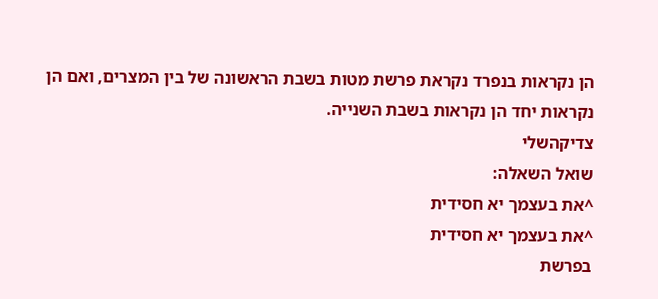הן נקראות בנפרד נקראת פרשת מטות בשבת הראשונה של בין המצרים, ואם הן נקראות יחד הן נקראות בשבת השנייה.
צדיקהשלי
שואל השאלה:
^את בעצמך יא חסידית
^את בעצמך יא חסידית
בפרשת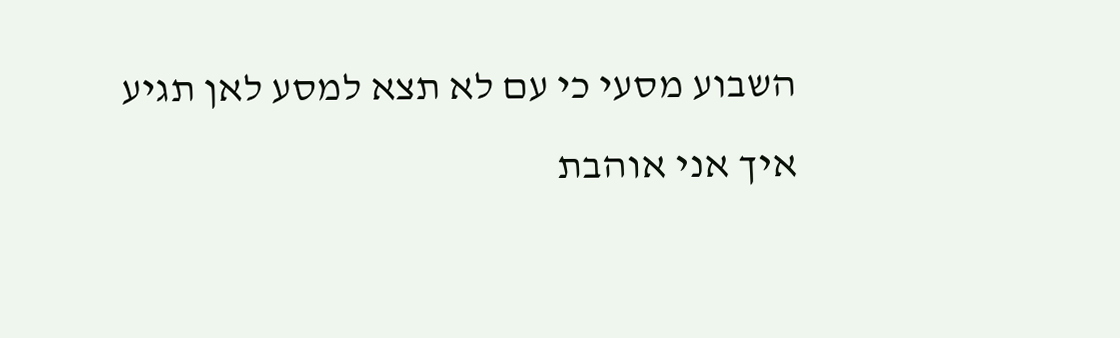השבוע מסעי כי עם לא תצא למסע לאן תגיע
איך אני אוהבת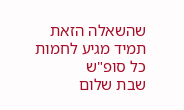שהשאלה הזאת תמיד מגיע לחמות כל סופ"ש
שבת שלום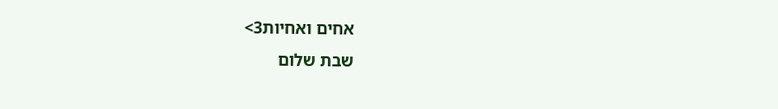אחים ואחיות3>
שבת שלום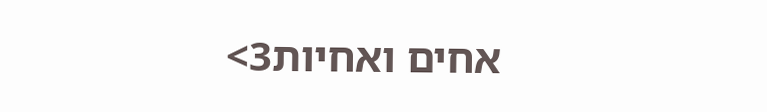אחים ואחיות3>